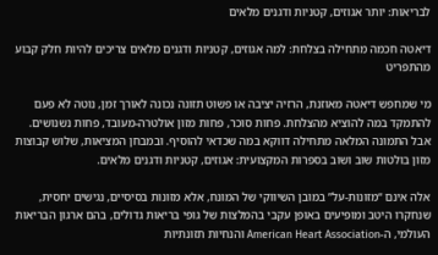לבריאות: יותר אגוזים, קטניות ודגנים מלאים

דיאטה חכמה מתחילה בצלחת: למה אגוזים, קטניות ודגנים מלאים צריכים להיות חלק קבוע מהתפריט

מי שמחפש דיאטה מאוזנת, הרזיה יציבה או פשוט תזונה נכונה לאורך זמן, נוטה לא פעם להתמקד במה להוציא מהצלחת. פחות סוכר, פחות מזון אולטרה-מעובד, פחות נשנושים. אבל התמונה המלאה מתחילה דווקא במה שכדאי להוסיף. ובמבחן המציאות, שלוש קבוצות מזון בולטות שוב ושוב בספרות המקצועית: אגוזים, קטניות ודגנים מלאים.

אלה אינם “מזונות-על” במובן השיווקי של המונח, אלא מזונות בסיסיים, נגישים יחסית, שנחקרו היטב ומופיעים באופן עקבי בהמלצות של גופי בריאות גדולים, בהם ארגון הבריאות העולמי, ה-American Heart Association והנחיות תזונתיות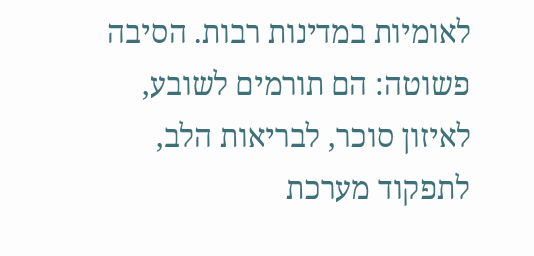לאומיות במדינות רבות. הסיבה פשוטה: הם תורמים לשובע, לאיזון סוכר, לבריאות הלב, לתפקוד מערכת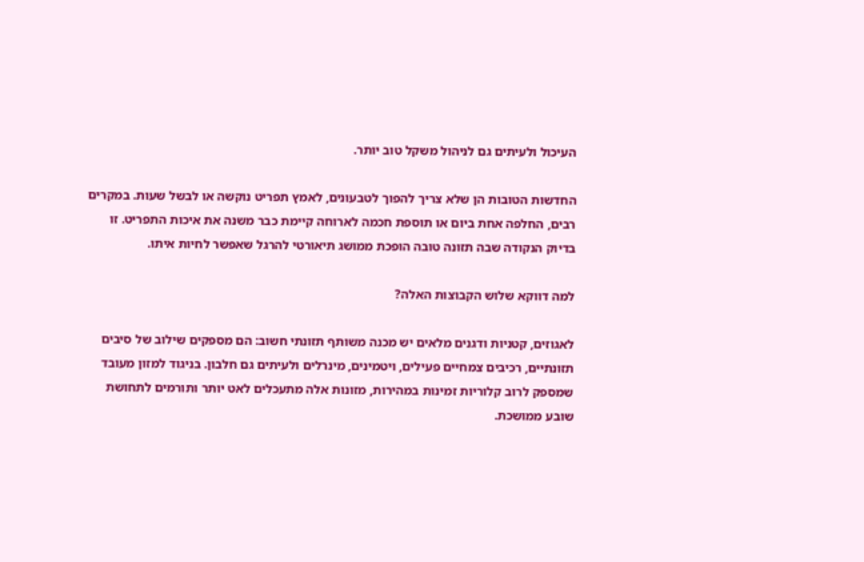העיכול ולעיתים גם לניהול משקל טוב יותר.

החדשות הטובות הן שלא צריך להפוך לטבעונים, לאמץ תפריט נוקשה או לבשל שעות. במקרים רבים, החלפה אחת ביום או תוספת חכמה לארוחה קיימת כבר משנה את איכות התפריט. זו בדיוק הנקודה שבה תזונה טובה הופכת ממושג תיאורטי להרגל שאפשר לחיות איתו.

למה דווקא שלוש הקבוצות האלה?

לאגוזים, קטניות ודגנים מלאים יש מכנה משותף תזונתי חשוב: הם מספקים שילוב של סיבים תזונתיים, רכיבים צמחיים פעילים, ויטמינים, מינרלים ולעיתים גם חלבון. בניגוד למזון מעובד שמספק לרוב קלוריות זמינות במהירות, מזונות אלה מתעכלים לאט יותר ותורמים לתחושת שובע ממושכת.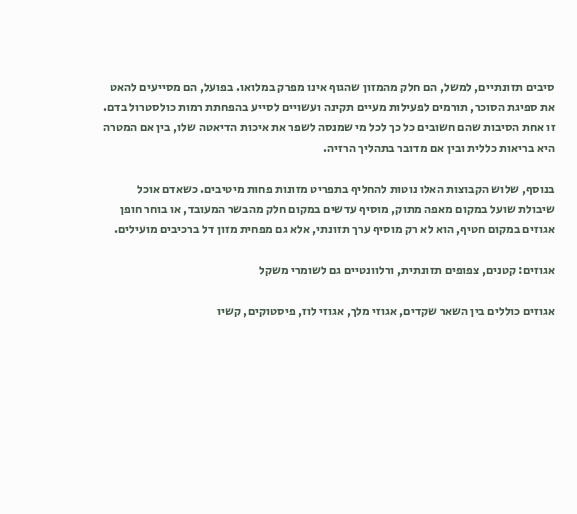סיבים תזונתיים, למשל, הם חלק מהמזון שהגוף אינו מפרק במלואו. בפועל, הם מסייעים להאט את ספיגת הסוכר, תורמים לפעילות מעיים תקינה ועשויים לסייע בהפחתת רמות כולסטרול בדם. זו אחת הסיבות שהם חשובים כל כך לכל מי שמנסה לשפר את איכות הדיאטה שלו, בין אם המטרה היא בריאות כללית ובין אם מדובר בתהליך הרזיה.

בנוסף, שלוש הקבוצות האלו נוטות להחליף בתפריט מזונות פחות מיטיבים. כשאדם אוכל שיבולת שועל במקום מאפה מתוק, מוסיף עדשים במקום חלק מהבשר המעובד, או בוחר חופן אגוזים במקום חטיף, הוא לא רק מוסיף ערך תזונתי, אלא גם מפחית מזון דל ברכיבים מועילים.

אגוזים: קטנים, צפופים תזונתית, ורלוונטיים גם לשומרי משקל

אגוזים כוללים בין השאר שקדים, אגוזי מלך, אגוזי לוז, פיסטוקים, קשיו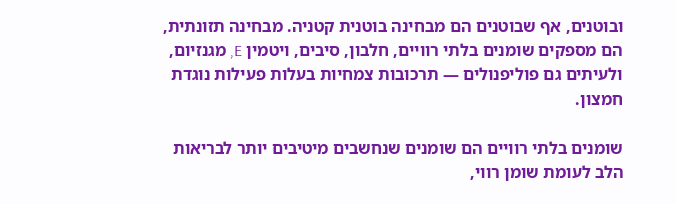ובוטנים, אף שבוטנים הם מבחינה בוטנית קטניה. מבחינה תזונתית, הם מספקים שומנים בלתי רוויים, חלבון, סיבים, ויטמין E, מגנזיום, ולעיתים גם פוליפנולים — תרכובות צמחיות בעלות פעילות נוגדת חמצון.

שומנים בלתי רוויים הם שומנים שנחשבים מיטיבים יותר לבריאות הלב לעומת שומן רווי,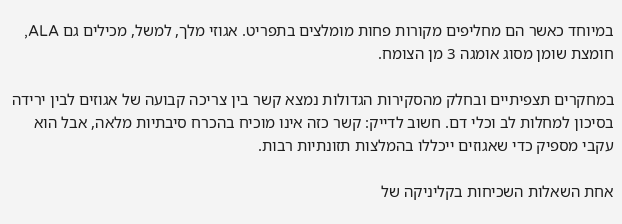במיוחד כאשר הם מחליפים מקורות פחות מומלצים בתפריט. אגוזי מלך, למשל, מכילים גם ALA, חומצת שומן מסוג אומגה 3 מן הצומח.

במחקרים תצפיתיים ובחלק מהסקירות הגדולות נמצא קשר בין צריכה קבועה של אגוזים לבין ירידה בסיכון למחלות לב וכלי דם. חשוב לדייק: קשר כזה אינו מוכיח בהכרח סיבתיות מלאה, אבל הוא עקבי מספיק כדי שאגוזים ייכללו בהמלצות תזונתיות רבות.

אחת השאלות השכיחות בקליניקה של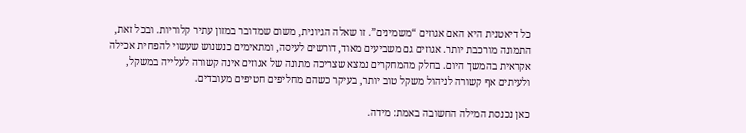כל דיאטנית היא האם אגוזים “משמינים”. זו שאלה הגיונית, משום שמדובר במזון עתיר קלוריות. ובכל זאת, התמונה מורכבת יותר. אגוזים גם משביעים מאוד, דורשים לעיסה, ומתאימים כנשנוש שעשוי להפחית אכילה אקראית בהמשך היום. בחלק מהמחקרים נמצא שצריכה מתונה של אגוזים אינה קשורה לעלייה במשקל, ולעיתים אף קשורה לניהול משקל טוב יותר, בעיקר כשהם מחליפים חטיפים מעובדים.

כאן נכנסת המילה החשובה באמת: מידה.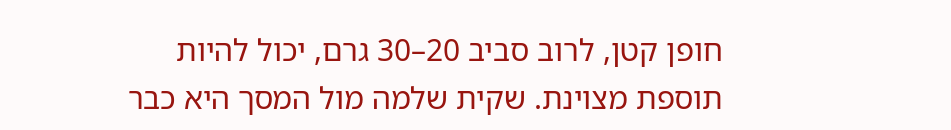חופן קטן, לרוב סביב 20–30 גרם, יכול להיות תוספת מצוינת. שקית שלמה מול המסך היא כבר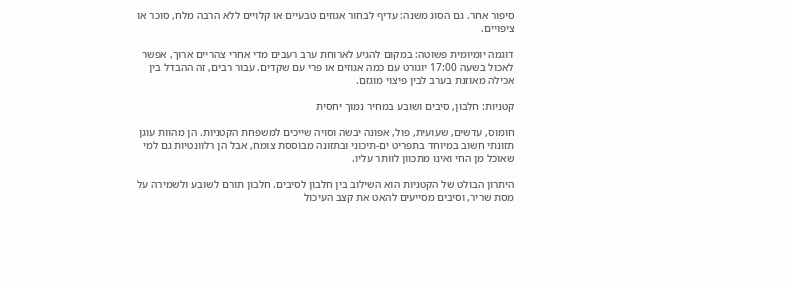סיפור אחר. גם הסוג משנה: עדיף לבחור אגוזים טבעיים או קלויים ללא הרבה מלח, סוכר או ציפויים.

דוגמה יומיומית פשוטה: במקום להגיע לארוחת ערב רעבים מדי אחרי צהריים ארוך, אפשר לאכול בשעה 17:00 יוגורט עם כמה אגוזים או פרי עם שקדים. עבור רבים, זה ההבדל בין אכילה מאוזנת בערב לבין פיצוי מוגזם.

קטניות: חלבון, סיבים ושובע במחיר נמוך יחסית

חומוס, עדשים, שעועית, פול, אפונה יבשה וסויה שייכים למשפחת הקטניות. הן מהוות עוגן תזונתי חשוב במיוחד בתפריט ים-תיכוני ובתזונה מבוססת צומח, אבל הן רלוונטיות גם למי שאוכל מן החי ואינו מתכוון לוותר עליו.

היתרון הבולט של הקטניות הוא השילוב בין חלבון לסיבים. חלבון תורם לשובע ולשמירה על מסת שריר, וסיבים מסייעים להאט את קצב העיכול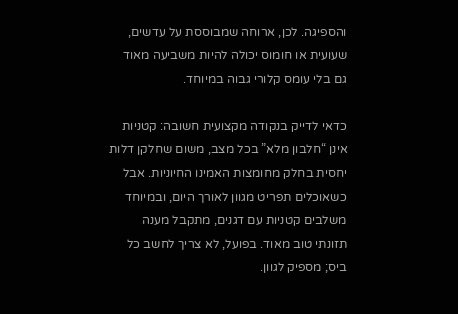והספיגה. לכן, ארוחה שמבוססת על עדשים, שעועית או חומוס יכולה להיות משביעה מאוד גם בלי עומס קלורי גבוה במיוחד.

כדאי לדייק בנקודה מקצועית חשובה: קטניות אינן “חלבון מלא” בכל מצב, משום שחלקן דלות יחסית בחלק מחומצות האמינו החיוניות. אבל כשאוכלים תפריט מגוון לאורך היום, ובמיוחד משלבים קטניות עם דגנים, מתקבל מענה תזונתי טוב מאוד. בפועל, לא צריך לחשב כל ביס; מספיק לגוון.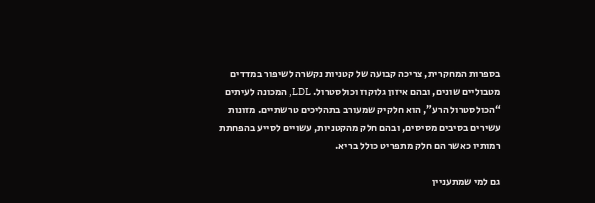בספרות המחקרית, צריכה קבועה של קטניות נקשרה לשיפור במדדים מטבוליים שונים, ובהם איזון גלוקוז וכולסטרול. LDL, המכונה לעיתים “הכולסטרול הרע”, הוא חלקיק שמעורב בתהליכים טרשתיים. מזונות עשירים בסיבים מסיסים, ובהם חלק מהקטניות, עשויים לסייע בהפחתת רמותיו כאשר הם חלק מתפריט כולל בריא.

גם למי שמתעניין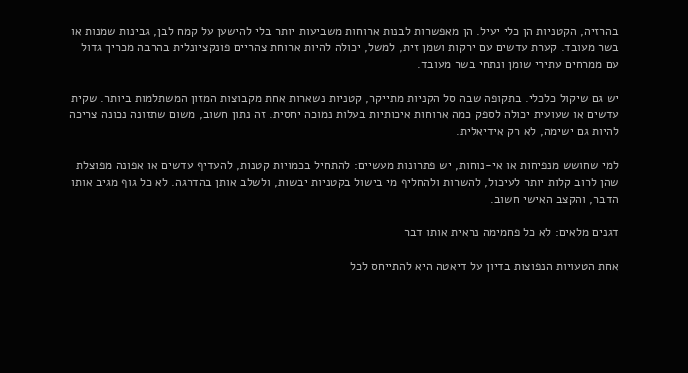בהרזיה, הקטניות הן כלי יעיל. הן מאפשרות לבנות ארוחות משביעות יותר בלי להישען על קמח לבן, גבינות שמנות או בשר מעובד. קערת עדשים עם ירקות ושמן זית, למשל, יכולה להיות ארוחת צהריים פונקציונלית בהרבה מכריך גדול עם ממרחים עתירי שומן ונתחי בשר מעובד.

יש גם שיקול כלכלי. בתקופה שבה סל הקניות מתייקר, קטניות נשארות אחת מקבוצות המזון המשתלמות ביותר. שקית עדשים או שעועית יכולה לספק כמה ארוחות איכותיות בעלות נמוכה יחסית. זה נתון חשוב, משום שתזונה נכונה צריכה להיות גם ישימה, לא רק אידיאלית.

למי שחושש מנפיחות או אי-נוחות, יש פתרונות מעשיים: להתחיל בכמויות קטנות, להעדיף עדשים או אפונה מפוצלת שהן לרוב קלות יותר לעיכול, להשרות ולהחליף מי בישול בקטניות יבשות, ולשלב אותן בהדרגה. לא כל גוף מגיב אותו הדבר, והקצב האישי חשוב.

דגנים מלאים: לא כל פחמימה נראית אותו דבר

אחת הטעויות הנפוצות בדיון על דיאטה היא להתייחס לכל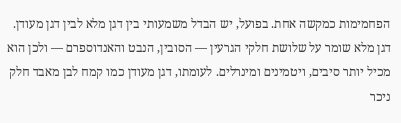הפחמימות כמקשה אחת. בפועל, יש הבדל משמעותי בין דגן מלא לבין דגן מעודן. דגן מלא שומר על שלושת חלקי הגרעין — הסובין, הנבט והאנדוספרם — ולכן הוא מכיל יותר סיבים, ויטמינים ומינרלים. לעומתו, דגן מעודן כמו קמח לבן מאבד חלק ניכר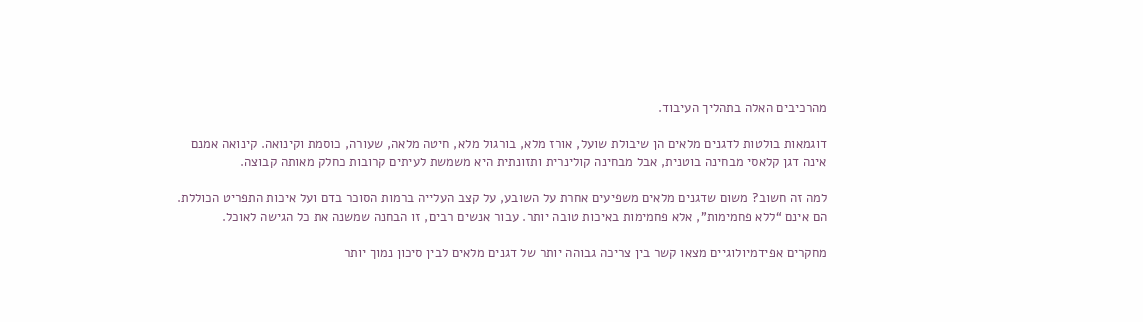מהרכיבים האלה בתהליך העיבוד.

דוגמאות בולטות לדגנים מלאים הן שיבולת שועל, אורז מלא, בורגול מלא, חיטה מלאה, שעורה, כוסמת וקינואה. קינואה אמנם אינה דגן קלאסי מבחינה בוטנית, אבל מבחינה קולינרית ותזונתית היא משמשת לעיתים קרובות כחלק מאותה קבוצה.

למה זה חשוב? משום שדגנים מלאים משפיעים אחרת על השובע, על קצב העלייה ברמות הסוכר בדם ועל איכות התפריט הכוללת. הם אינם “ללא פחמימות”, אלא פחמימות באיכות טובה יותר. עבור אנשים רבים, זו הבחנה שמשנה את כל הגישה לאוכל.

מחקרים אפידמיולוגיים מצאו קשר בין צריכה גבוהה יותר של דגנים מלאים לבין סיכון נמוך יותר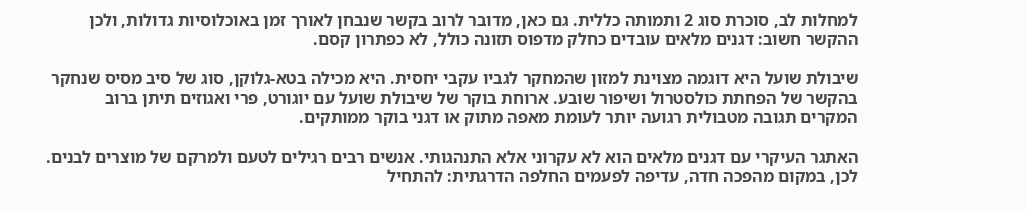למחלות לב, סוכרת סוג 2 ותמותה כללית. גם כאן, מדובר לרוב בקשר שנבחן לאורך זמן באוכלוסיות גדולות, ולכן ההקשר חשוב: דגנים מלאים עובדים כחלק מדפוס תזונה כולל, לא כפתרון קסם.

שיבולת שועל היא דוגמה מצוינת למזון שהמחקר לגביו עקבי יחסית. היא מכילה בטא-גלוקן, סוג של סיב מסיס שנחקר בהקשר של הפחתת כולסטרול ושיפור שובע. ארוחת בוקר של שיבולת שועל עם יוגורט, פרי ואגוזים תיתן ברוב המקרים תגובה מטבולית רגועה יותר לעומת מאפה מתוק או דגני בוקר ממותקים.

האתגר העיקרי עם דגנים מלאים הוא לא עקרוני אלא התנהגותי. אנשים רבים רגילים לטעם ולמרקם של מוצרים לבנים. לכן, במקום מהפכה חדה, עדיפה לפעמים החלפה הדרגתית: להתחיל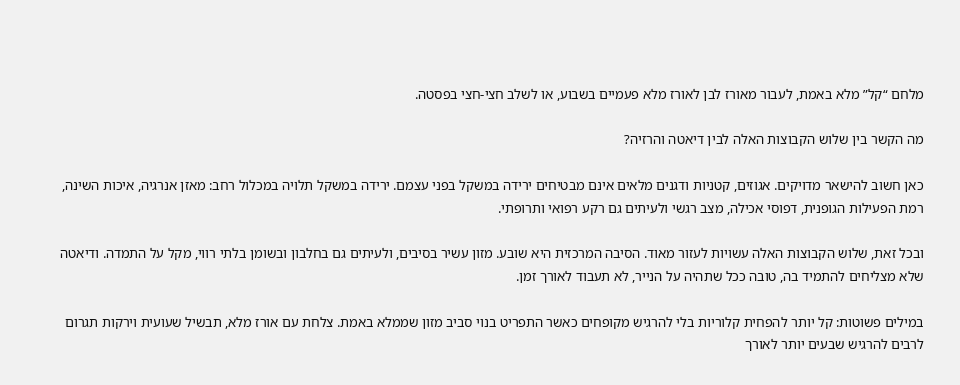מלחם “קל” מלא באמת, לעבור מאורז לבן לאורז מלא פעמיים בשבוע, או לשלב חצי-חצי בפסטה.

מה הקשר בין שלוש הקבוצות האלה לבין דיאטה והרזיה?

כאן חשוב להישאר מדויקים. אגוזים, קטניות ודגנים מלאים אינם מבטיחים ירידה במשקל בפני עצמם. ירידה במשקל תלויה במכלול רחב: מאזן אנרגיה, איכות השינה, רמת הפעילות הגופנית, דפוסי אכילה, מצב רגשי ולעיתים גם רקע רפואי ותרופתי.

ובכל זאת, שלוש הקבוצות האלה עשויות לעזור מאוד. הסיבה המרכזית היא שובע. מזון עשיר בסיבים, ולעיתים גם בחלבון ובשומן בלתי רווי, מקל על התמדה. ודיאטה שלא מצליחים להתמיד בה, טובה ככל שתהיה על הנייר, לא תעבוד לאורך זמן.

במילים פשוטות: קל יותר להפחית קלוריות בלי להרגיש מקופחים כאשר התפריט בנוי סביב מזון שממלא באמת. צלחת עם אורז מלא, תבשיל שעועית וירקות תגרום לרבים להרגיש שבעים יותר לאורך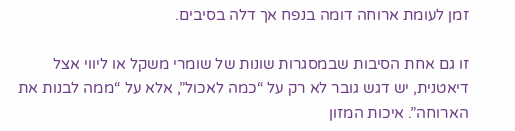זמן לעומת ארוחה דומה בנפח אך דלה בסיבים.

זו גם אחת הסיבות שבמסגרות שונות של שומרי משקל או ליווי אצל דיאטנית, יש דגש גובר לא רק על “כמה לאכול”, אלא על “ממה לבנות את הארוחה”. איכות המזון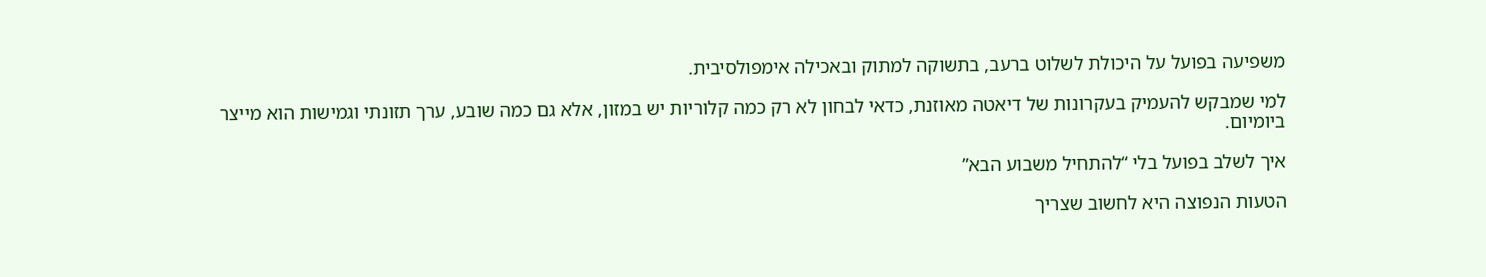משפיעה בפועל על היכולת לשלוט ברעב, בתשוקה למתוק ובאכילה אימפולסיבית.

למי שמבקש להעמיק בעקרונות של דיאטה מאוזנת, כדאי לבחון לא רק כמה קלוריות יש במזון, אלא גם כמה שובע, ערך תזונתי וגמישות הוא מייצר ביומיום.

איך לשלב בפועל בלי “להתחיל משבוע הבא”

הטעות הנפוצה היא לחשוב שצריך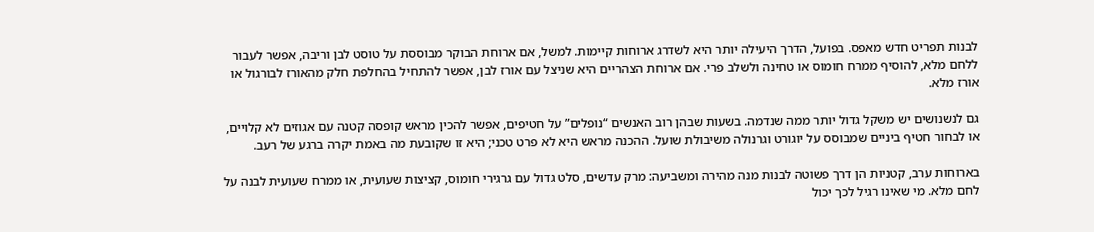לבנות תפריט חדש מאפס. בפועל, הדרך היעילה יותר היא לשדרג ארוחות קיימות. למשל, אם ארוחת הבוקר מבוססת על טוסט לבן וריבה, אפשר לעבור ללחם מלא, להוסיף ממרח חומוס או טחינה ולשלב פרי. אם ארוחת הצהריים היא שניצל עם אורז לבן, אפשר להתחיל בהחלפת חלק מהאורז לבורגול או אורז מלא.

גם לנשנושים יש משקל גדול יותר ממה שנדמה. בשעות שבהן רוב האנשים “נופלים” על חטיפים, אפשר להכין מראש קופסה קטנה עם אגוזים לא קלויים, או לבחור חטיף ביניים שמבוסס על יוגורט וגרנולה משיבולת שועל. ההכנה מראש היא לא פרט טכני; היא זו שקובעת מה באמת יקרה ברגע של רעב.

בארוחות ערב, קטניות הן דרך פשוטה לבנות מנה מהירה ומשביעה: מרק עדשים, סלט גדול עם גרגירי חומוס, קציצות שעועית, או ממרח שעועית לבנה על לחם מלא. מי שאינו רגיל לכך יכול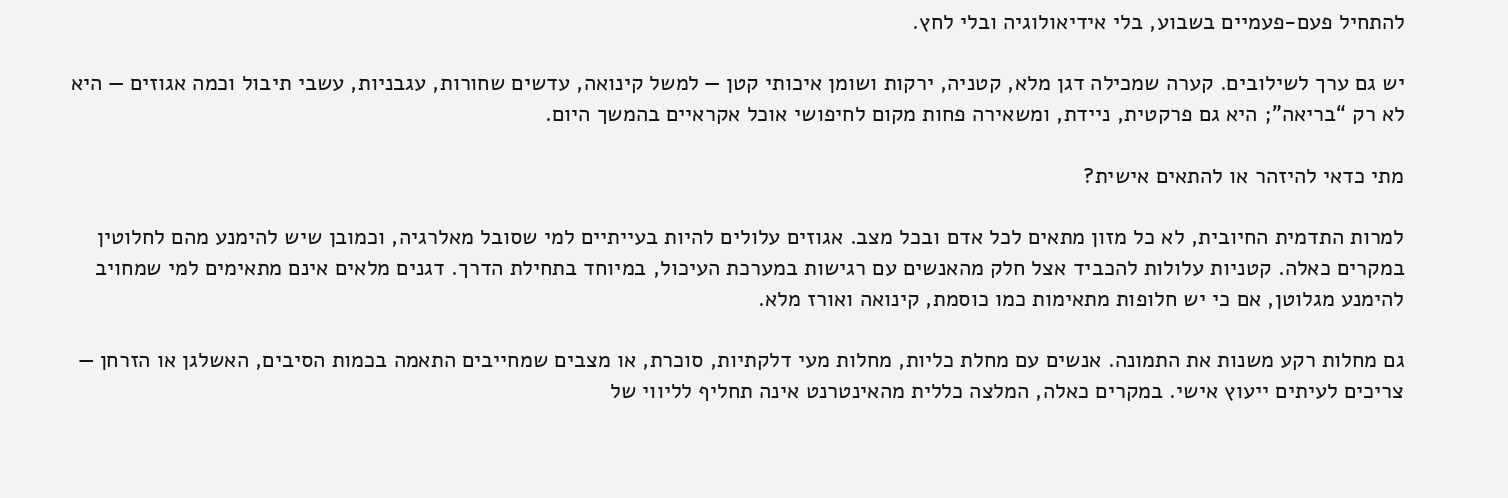להתחיל פעם-פעמיים בשבוע, בלי אידיאולוגיה ובלי לחץ.

יש גם ערך לשילובים. קערה שמכילה דגן מלא, קטניה, ירקות ושומן איכותי קטן — למשל קינואה, עדשים שחורות, עגבניות, עשבי תיבול וכמה אגוזים — היא לא רק “בריאה”; היא גם פרקטית, ניידת, ומשאירה פחות מקום לחיפושי אוכל אקראיים בהמשך היום.

מתי כדאי להיזהר או להתאים אישית?

למרות התדמית החיובית, לא כל מזון מתאים לכל אדם ובכל מצב. אגוזים עלולים להיות בעייתיים למי שסובל מאלרגיה, וכמובן שיש להימנע מהם לחלוטין במקרים כאלה. קטניות עלולות להכביד אצל חלק מהאנשים עם רגישות במערכת העיכול, במיוחד בתחילת הדרך. דגנים מלאים אינם מתאימים למי שמחויב להימנע מגלוטן, אם כי יש חלופות מתאימות כמו כוסמת, קינואה ואורז מלא.

גם מחלות רקע משנות את התמונה. אנשים עם מחלת כליות, מחלות מעי דלקתיות, סוכרת, או מצבים שמחייבים התאמה בכמות הסיבים, האשלגן או הזרחן — צריכים לעיתים ייעוץ אישי. במקרים כאלה, המלצה כללית מהאינטרנט אינה תחליף לליווי של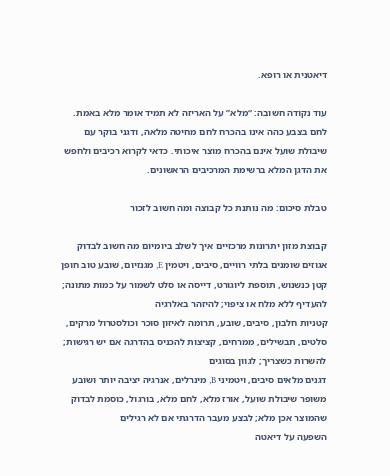דיאטנית או רופא.

עוד נקודה חשובה: “מלא” על האריזה לא תמיד אומר מלא באמת. לחם בצבע כהה אינו בהכרח לחם מחיטה מלאה, ודגני בוקר עם שיבולת שועל אינם בהכרח מוצר איכותי. כדאי לקרוא רכיבים ולחפש את הדגן המלא ברשימת המרכיבים הראשונים.

טבלת סיכום: מה נותנת כל קבוצה ומה חשוב לזכור

קבוצת מזון יתרונות מרכזיים איך לשלב ביומיום מה חשוב לבדוק
אגוזים שומנים בלתי רוויים, סיבים, ויטמין E, מגנזיום, שובע טוב חופן קטן כנשנוש, תוספת ליוגורט, דייסה או סלט לשמור על כמות מתונה; להעדיף ללא מלח או ציפוי; להיזהר באלרגיה
קטניות חלבון, סיבים, שובע, תרומה לאיזון סוכר וכולסטרול מרקים, סלטים, תבשילים, ממרחים, קציצות להכניס בהדרגה אם יש רגישות; להשרות כשצריך; לגוון בסוגים
דגנים מלאים סיבים, ויטמיני B, מינרלים, אנרגיה יציבה יותר ושובע משופר שיבולת שועל, אורז מלא, לחם מלא, בורגול, כוסמת לבדוק שהמוצר אכן מלא; לבצע מעבר הדרגתי אם לא רגילים
השפעה על דיאטה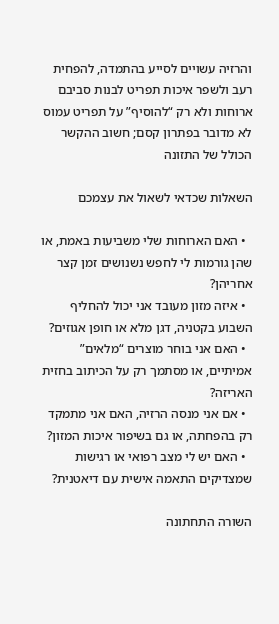והרזיה עשויים לסייע בהתמדה, להפחית רעב ולשפר איכות תפריט לבנות סביבם ארוחות ולא רק “להוסיף” על תפריט עמוס לא מדובר בפתרון קסם; חשוב ההקשר הכולל של התזונה

השאלות שכדאי לשאול את עצמכם

  • האם הארוחות שלי משביעות באמת, או שהן גורמות לי לחפש נשנושים זמן קצר אחריהן?
  • איזה מזון מעובד אני יכול להחליף השבוע בקטניה, דגן מלא או חופן אגוזים?
  • האם אני בוחר מוצרים “מלאים” אמיתיים, או מסתמך רק על הכיתוב בחזית האריזה?
  • אם אני מנסה הרזיה, האם אני מתמקד רק בהפחתה, או גם בשיפור איכות המזון?
  • האם יש לי מצב רפואי או רגישות שמצדיקים התאמה אישית עם דיאטנית?

השורה התחתונה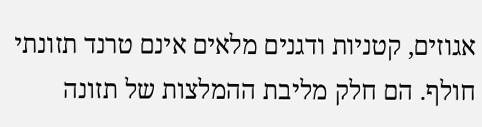אגוזים, קטניות ודגנים מלאים אינם טרנד תזונתי חולף. הם חלק מליבת ההמלצות של תזונה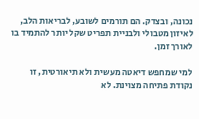נכונה, ובצדק. הם תורמים לשובע, לבריאות הלב, לאיזון מטבולי ולבניית תפריט שקל יותר להתמיד בו לאורך זמן.

למי שמחפש דיאטה מעשית ולא תיאורטית, זו נקודת פתיחה מצוינת. לא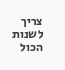צריך לשנות הכול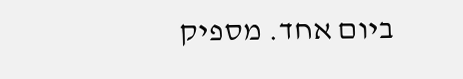ביום אחד. מספיק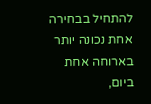להתחיל בבחירה אחת נכונה יותר בארוחה אחת ביום,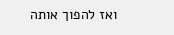ואז להפוך אותה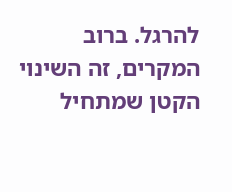להרגל. ברוב המקרים, זה השינוי הקטן שמתחיל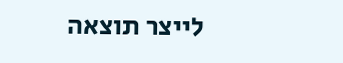לייצר תוצאה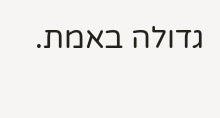גדולה באמת.